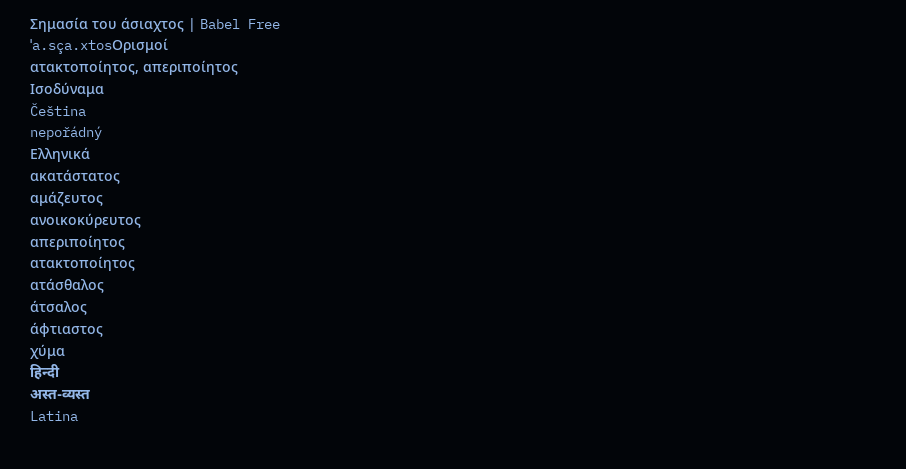Σημασία του άσιαχτος | Babel Free
ˈa.sça.xtosΟρισμοί
ατακτοποίητος, απεριποίητος
Ισοδύναμα
Čeština
nepořádný
Ελληνικά
ακατάστατος
αμάζευτος
ανοικοκύρευτος
απεριποίητος
ατακτοποίητος
ατάσθαλος
άτσαλος
άφτιαστος
χύμα
हिन्दी
अस्त-व्यस्त
Latina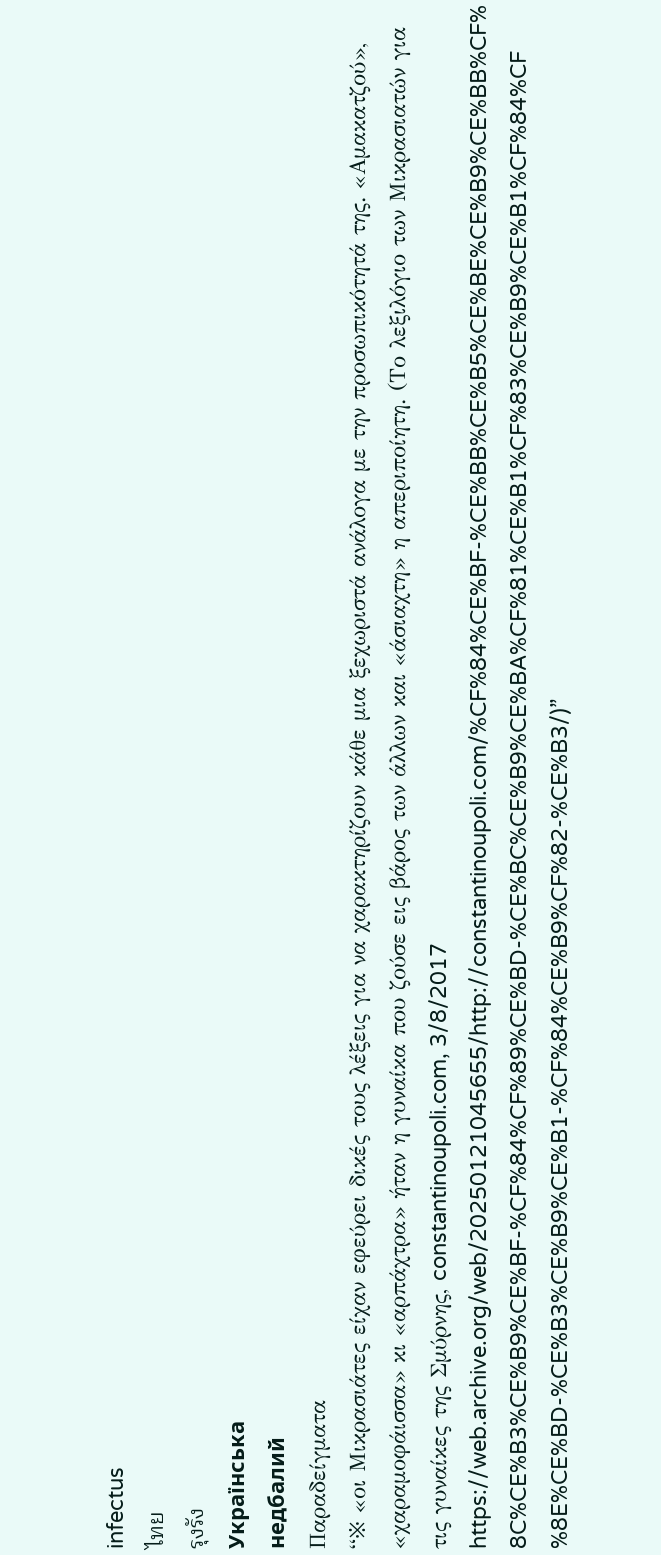infectus
ไทย
รุงรัง
Українська
недбалий
Παραδείγματα
“※ «οι Μικρασιάτες είχαν εφεύρει δικές τους λέξεις για να χαρακτηρίζουν κάθε μια ξεχωριστά ανάλογα με την προσωπικότητά της. «Αμακατζού», «χαραμοφάισσα» κι «αρπάχτρα» ήταν η γυναίκα που ζούσε εις βάρος των άλλων και «άσιαχτη» η απεριποίητη. (Το λεξιλόγιο των Μικρασιατών για τις γυναίκες της Σμύρνης, constantinoupoli.com, 3/8/2017 https://web.archive.org/web/20250121045655/http://constantinoupoli.com/%CF%84%CE%BF-%CE%BB%CE%B5%CE%BE%CE%B9%CE%BB%CF%8C%CE%B3%CE%B9%CE%BF-%CF%84%CF%89%CE%BD-%CE%BC%CE%B9%CE%BA%CF%81%CE%B1%CF%83%CE%B9%CE%B1%CF%84%CF%8E%CE%BD-%CE%B3%CE%B9%CE%B1-%CF%84%CE%B9%CF%82-%CE%B3/)”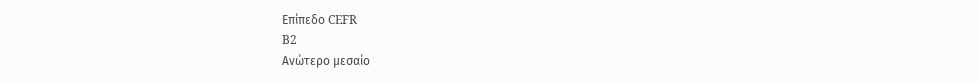Επίπεδο CEFR
B2
Ανώτερο μεσαίο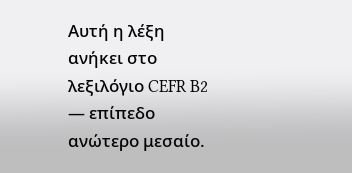Αυτή η λέξη ανήκει στο λεξιλόγιο CEFR B2 — επίπεδο ανώτερο μεσαίο.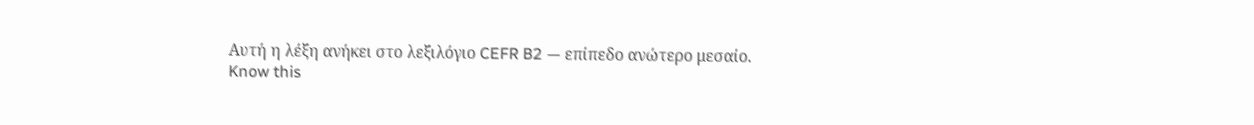Αυτή η λέξη ανήκει στο λεξιλόγιο CEFR B2 — επίπεδο ανώτερο μεσαίο.
Know this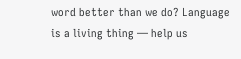word better than we do? Language is a living thing — help us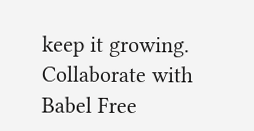keep it growing. Collaborate with Babel Free